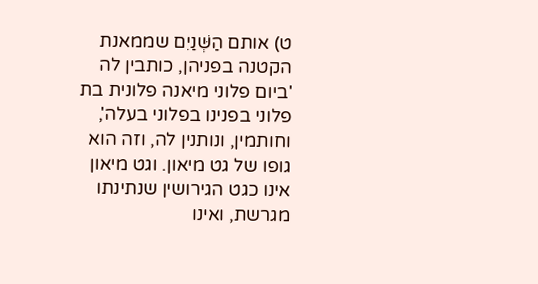ט) אותם הַשְּׁנַיִם שממאנת הקטנה בפניהן, כותבין לה 'ביום פלוני מיאנה פלונית בת פלוני בפנינו בפלוני בעלה', וחותמין, ונותנין לה, וזה הוא גופו של גט מיאון. וגט מיאון אינו כגט הגירושין שנתינתו מגרשת, ואינו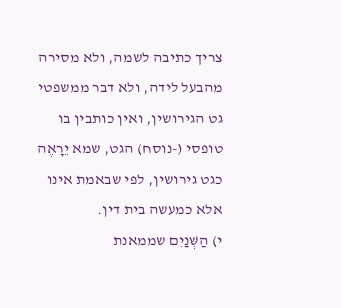צריך כתיבה לשמה, ולא מסירה מהבעל לידה, ולא דבר ממשפטי גט הגירושין, ואין כותבין בו טופסי (-נוסח) הגט, שמא יֵרָאֶה כגט גירושין, לפי שבאמת אינו אלא כמעשה בית דין.
י) הַשְּׁנַיִם שממאנת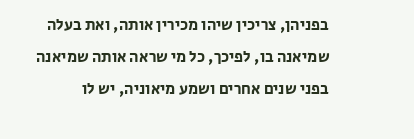בפניהן, צריכין שיהו מכירין אותה, ואת בעלה שמיאנה בו, לפיכך, כל מי שראה אותה שמיאנה בפני שנים אחרים ושמע מיאוניה, יש לו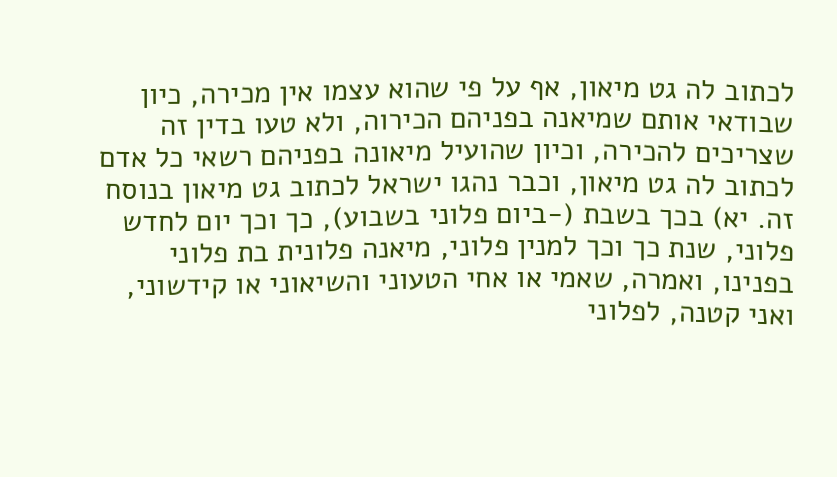לכתוב לה גט מיאון, אף על פי שהוא עצמו אין מכירה, כיון שבודאי אותם שמיאנה בפניהם הכירוה, ולא טעו בדין זה שצריכים להכירה, וכיון שהועיל מיאונה בפניהם רשאי כל אדם לכתוב לה גט מיאון, וכבר נהגו ישראל לכתוב גט מיאון בנוסח זה. יא) בכך בשבת (-ביום פלוני בשבוע), כך וכך יום לחדש פלוני, שנת כך וכך למנין פלוני, מיאנה פלונית בת פלוני בפנינו, ואמרה, שאמי או אחי הטעוני והשיאוני או קידשוני, ואני קטנה, לפלוני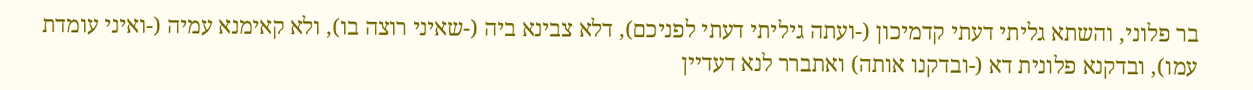בר פלוני, והשתא גליתי דעתי קדמיכון (-ועתה גיליתי דעתי לפניכם), דלא צבינא ביה (-שאיני רוצה בו), ולא קאימנא עמיה (-ואיני עומדת עמו), ובדקנא פלונית דא (-ובדקנו אותה) ואתברר לנא דעדיין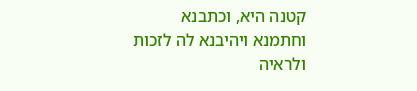קטנה היא, וכתבנא וחתמנא ויהיבנא לה לזכות ולראיה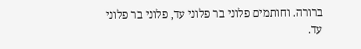ברורה. וחותמים פלוני בר פלוני עד, פלוני בר פלוני עד.